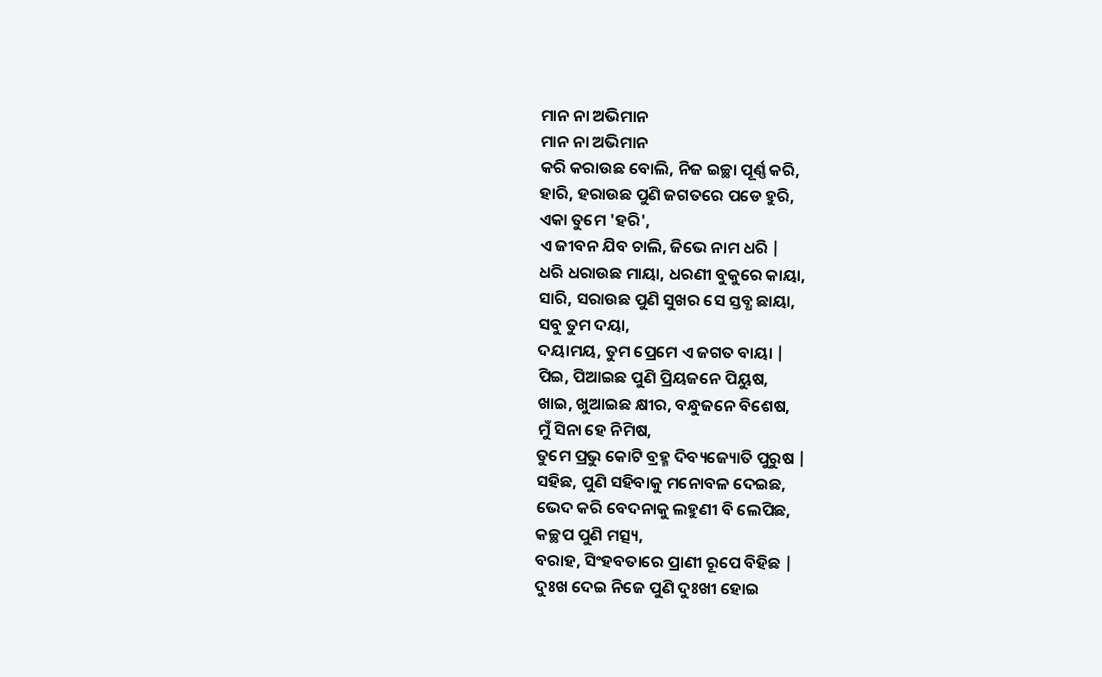ମାନ ନା ଅଭିମାନ
ମାନ ନା ଅଭିମାନ
କରି କରାଉଛ ବୋଲି, ନିଜ ଇଚ୍ଛା ପୂର୍ଣ୍ଣ କରି,
ହାରି, ହରାଉଛ ପୁଣି ଜଗତରେ ପଡେ ହୁରି,
ଏକା ତୁମେ 'ହରି',
ଏ ଜୀବନ ଯିବ ଚାଲି, ଜିଭେ ନାମ ଧରି |
ଧରି ଧରାଉଛ ମାୟା, ଧରଣୀ ବୁକୁରେ କାୟା,
ସାରି, ସରାଉଛ ପୁଣି ସୁଖର ସେ ସ୍ତବ୍ଧ ଛାୟା,
ସବୁ ତୁମ ଦୟା,
ଦୟାମୟ, ତୁମ ପ୍ରେମେ ଏ ଜଗତ ବାୟା |
ପିଇ, ପିଆଇଛ ପୁଣି ପ୍ରିୟଜନେ ପିୟୁଷ,
ଖାଇ, ଖୁଆଇଛ କ୍ଷୀର, ବନ୍ଧୁଜନେ ବିଶେଷ,
ମୁଁ ସିନା ହେ ନିମିଷ,
ତୁମେ ପ୍ରଭୁ କୋଟି ବ୍ରହ୍ମ ଦିବ୍ୟଜ୍ୟୋତି ପୁରୁଷ |
ସହିଛ, ପୁଣି ସହିବାକୁ ମନୋବଳ ଦେଇଛ,
ଭେଦ କରି ବେଦନାକୁ ଲହୁଣୀ ବି ଲେପିଛ,
କଚ୍ଛପ ପୁଣି ମତ୍ସ୍ୟ,
ବରାହ, ସିଂହବତାରେ ପ୍ରାଣୀ ରୂପେ ବିହିଛ |
ଦୁଃଖ ଦେଇ ନିଜେ ପୁଣି ଦୁଃଖୀ ହୋଇ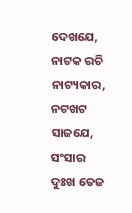ଦେଖଯେ,
ନାଟକ ରଚି ନାଟ୍ୟକାର, ନଟଖଟ ସାଜଯେ,
ସଂସାର ଦୁଃଖ ତେଜ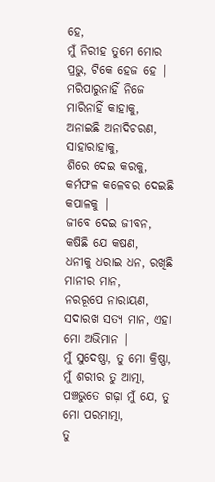ହେ,
ମୁଁ ନିରୀହ ତୁମେ ମୋର ପ୍ରଭୁ, ଟିକେ ହେଜ ହେ |
ମରିପାରୁନାହିଁ ନିଜେ ମାରିନାହିଁ କାହାକୁ,
ଅନାଇଛି ଅନାଦିଚରଣ, ସାହାରାହାକୁ,
ଶିରେ ଦେଇ କରକୁ,
କର୍ମଫଳ କଳେବର ଦେଇଛି କପାଳକୁ |
ଜୀବେ ଦେଇ ଜୀବନ, କଷିଛି ଯେ କଷଣ,
ଧନୀକୁ ଧରାଇ ଧନ, ରଖିଛି ମାନୀର ମାନ,
ନରରୂପେ ନାରାୟଣ,
ସଦାରଖ ସତ୍ୟ ମାନ, ଏହା ମୋ ଅଭିମାନ |
ମୁଁ ସୁଦେଷ୍ଣା, ତୁ ମୋ କ୍ରିଷ୍ଣା, ମୁଁ ଶରୀର ତୁ ଆତ୍ମା,
ପଞ୍ଚଭୁତେ ଗଢ଼ା ମୁଁ ଯେ, ତୁ ମୋ ପରମାତ୍ମା,
ତୁ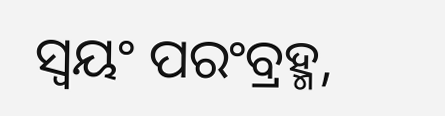ସ୍ୱୟଂ ପରଂବ୍ରହ୍ମ,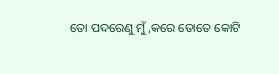ତୋ ପଦରେଣୁ ମୁଁ,କରେ ତୋତେ କୋଟି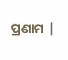ପ୍ରଣାମ |